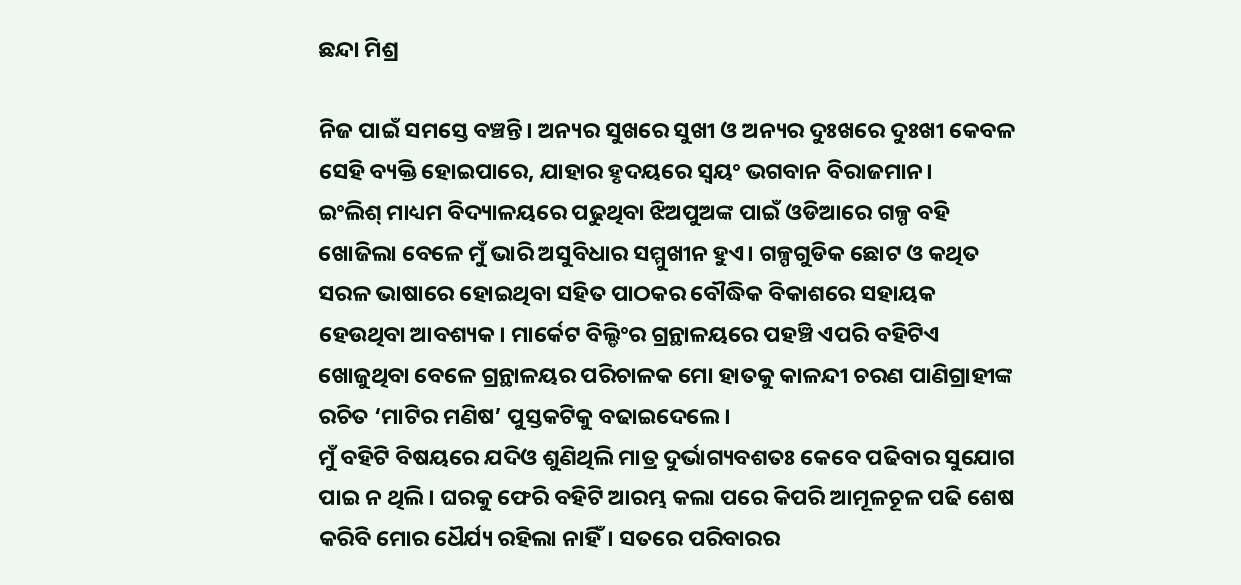ଛନ୍ଦା ମିଶ୍ର

ନିଜ ପାଇଁ ସମସ୍ତେ ବଞ୍ଚନ୍ତି। ଅନ୍ୟର ସୁଖରେ ସୁଖୀ ଓ ଅନ୍ୟର ଦୁଃଖରେ ଦୁଃଖୀ କେବଳ ସେହି ବ୍ୟକ୍ତି ହୋଇପାରେ, ଯାହାର ହୃଦୟରେ ସ୍ୱୟଂ ଭଗବାନ ବିରାଜମାନ।
ଇଂଲିଶ୍ ମାଧ୍ୟମ ବିଦ୍ୟାଳୟରେ ପଢୁଥିବା ଝିଅପୁଅଙ୍କ ପାଇଁ ଓଡିଆରେ ଗଳ୍ପ ବହି ଖୋଜିଲା ବେଳେ ମୁଁ ଭାରି ଅସୁବିଧାର ସମ୍ମୁଖୀନ ହୁଏ। ଗଳ୍ପଗୁଡିକ ଛୋଟ ଓ କଥିତ ସରଳ ଭାଷାରେ ହୋଇଥିବା ସହିତ ପାଠକର ବୌଦ୍ଧିକ ବିକାଶରେ ସହାୟକ ହେଉଥିବା ଆବଶ୍ୟକ। ମାର୍କେଟ ବିଲ୍ଡିଂର ଗ୍ରନ୍ଥାଳୟରେ ପହଞ୍ଚି ଏପରି ବହିଟିଏ ଖୋଜୁଥିବା ବେଳେ ଗ୍ରନ୍ଥାଳୟର ପରିଚାଳକ ମୋ ହାତକୁ କାଳନ୍ଦୀ ଚରଣ ପାଣିଗ୍ରାହୀଙ୍କ ରଚିତ ‘ମାଟିର ମଣିଷ’ ପୁସ୍ତକଟିକୁ ବଢାଇଦେଲେ।
ମୁଁ ବହିଟି ବିଷୟରେ ଯଦିଓ ଶୁଣିଥିଲି ମାତ୍ର ଦୁର୍ଭାଗ୍ୟବଶତଃ କେବେ ପଢିବାର ସୁଯୋଗ ପାଇ ନ ଥିଲି। ଘରକୁ ଫେରି ବହିଟି ଆରମ୍ଭ କଲା ପରେ କିପରି ଆମୂଳଚୂଳ ପଢି ଶେଷ କରିବି ମୋର ଧୈର୍ଯ୍ୟ ରହିଲା ନାହିଁ। ସତରେ ପରିବାରର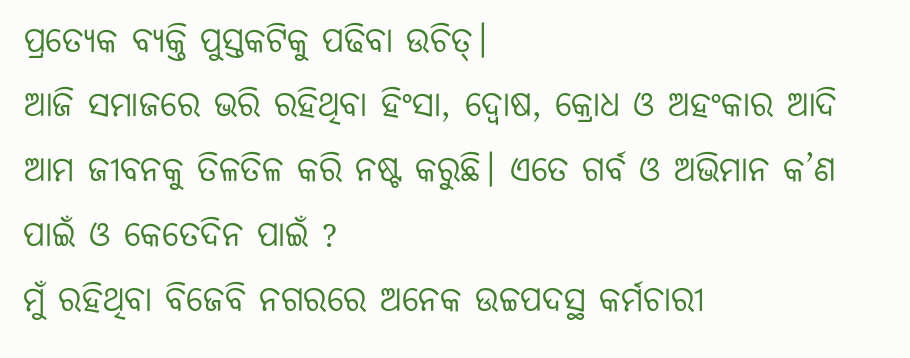ପ୍ରତ୍ୟେକ ବ୍ୟକ୍ତି ପୁସ୍ତକଟିକୁ ପଢିବା ଉଚିତ୍।
ଆଜି ସମାଜରେ ଭରି ରହିଥିବା ହିଂସା, ଦ୍ୱୋଷ, କ୍ରୋଧ ଓ ଅହଂକାର ଆଦି ଆମ ଜୀବନକୁ ତିଳତିଳ କରି ନଷ୍ଟ କରୁଛି। ଏତେ ଗର୍ବ ଓ ଅଭିମାନ କ’ଣ ପାଇଁ ଓ କେତେଦିନ ପାଇଁ ?
ମୁଁ ରହିଥିବା ବିଜେବି ନଗରରେ ଅନେକ ଉଚ୍ଚପଦସ୍ଥ କର୍ମଚାରୀ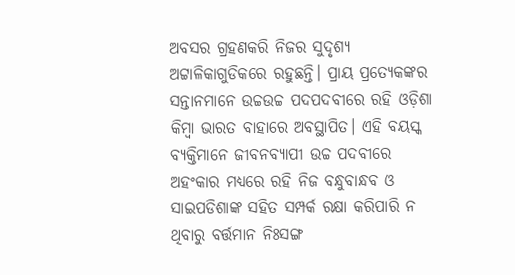ଅବସର ଗ୍ରହଣକରି ନିଜର ସୁଦୃଶ୍ୟ ଅଟ୍ଟାଳିକାଗୁଡିକରେ ରହୁଛନ୍ତି। ପ୍ରାୟ ପ୍ରତ୍ୟେକଙ୍କର ସନ୍ତାନମାନେ ଉଚ୍ଚଉଚ୍ଚ ପଦପଦବୀରେ ରହି ଓଡ଼ିଶା କିମ୍ବା ଭାରତ ବାହାରେ ଅବସ୍ଥାପିତ। ଏହି ବୟସ୍କ ବ୍ୟକ୍ତିମାନେ ଜୀବନବ୍ୟାପୀ ଉଚ୍ଚ ପଦବୀରେ ଅହଂକାର ମଧ୍ୟରେ ରହି ନିଜ ବନ୍ଧୁବାନ୍ଧବ ଓ ସାଇପଡିଶାଙ୍କ ସହିତ ସମ୍ପର୍କ ରକ୍ଷା କରିପାରି ନ ଥିବାରୁ ବର୍ତ୍ତମାନ ନିଃସଙ୍ଗ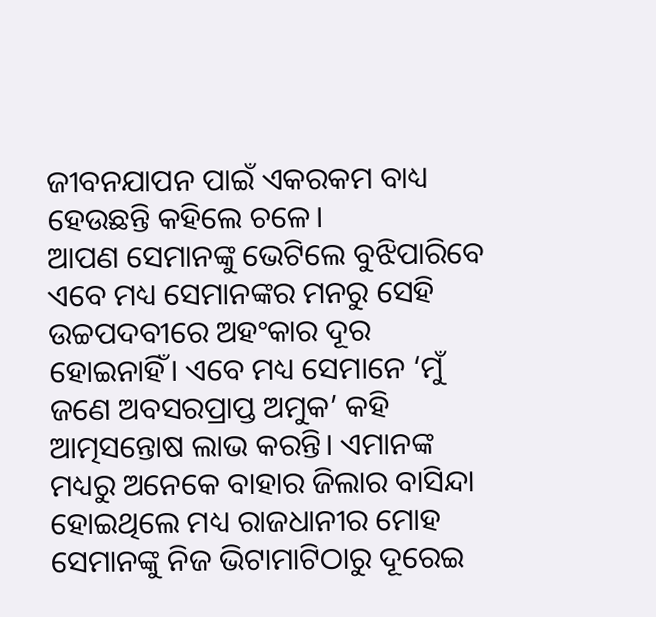ଜୀବନଯାପନ ପାଇଁ ଏକରକମ ବାଧ୍ୟ ହେଉଛନ୍ତି କହିଲେ ଚଳେ।
ଆପଣ ସେମାନଙ୍କୁ ଭେଟିଲେ ବୁଝିପାରିବେ ଏବେ ମଧ୍ୟ ସେମାନଙ୍କର ମନରୁ ସେହି ଉଚ୍ଚପଦବୀରେ ଅହଂକାର ଦୂର ହୋଇନାହିଁ। ଏବେ ମଧ୍ୟ ସେମାନେ ‘ମୁଁ ଜଣେ ଅବସରପ୍ରାପ୍ତ ଅମୁକ’ କହି ଆତ୍ମସନ୍ତୋଷ ଲାଭ କରନ୍ତି। ଏମାନଙ୍କ ମଧ୍ୟରୁ ଅନେକେ ବାହାର ଜିଲାର ବାସିନ୍ଦା ହୋଇଥିଲେ ମଧ୍ୟ ରାଜଧାନୀର ମୋହ ସେମାନଙ୍କୁ ନିଜ ଭିଟାମାଟିଠାରୁ ଦୂରେଇ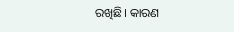ରଖିଛି। କାରଣ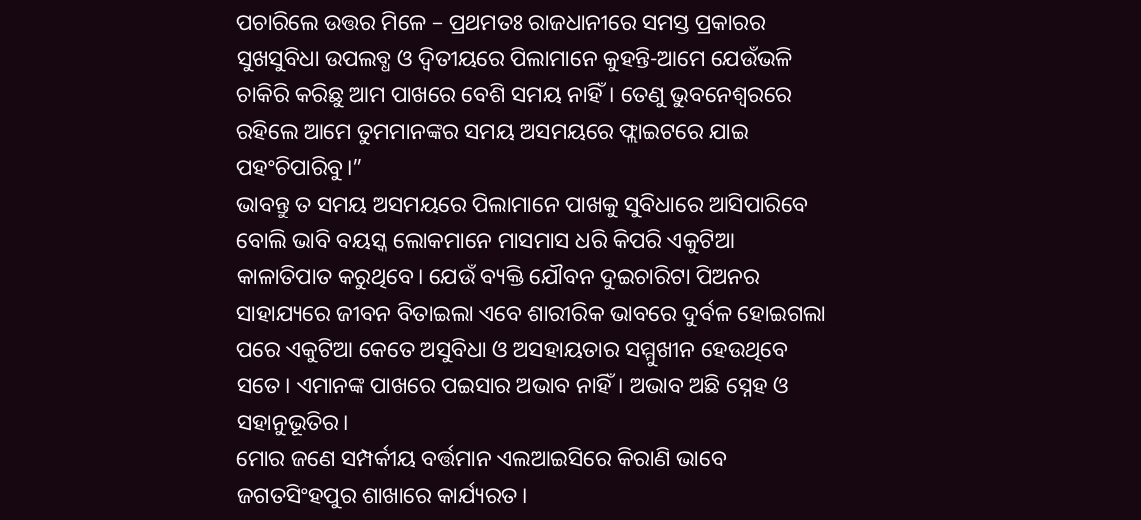ପଚାରିଲେ ଉତ୍ତର ମିଳେ – ପ୍ରଥମତଃ ରାଜଧାନୀରେ ସମସ୍ତ ପ୍ରକାରର ସୁଖସୁବିଧା ଉପଲବ୍ଧ ଓ ଦ୍ଵିତୀୟରେ ପିଲାମାନେ କୁହନ୍ତି-ଆମେ ଯେଉଁଭଳି ଚାକିରି କରିଛୁ ଆମ ପାଖରେ ବେଶି ସମୟ ନାହିଁ। ତେଣୁ ଭୁବନେଶ୍ୱରରେ ରହିଲେ ଆମେ ତୁମମାନଙ୍କର ସମୟ ଅସମୟରେ ଫ୍ଲାଇଟରେ ଯାଇ ପହଂଚିପାରିବୁ।”
ଭାବନ୍ତୁ ତ ସମୟ ଅସମୟରେ ପିଲାମାନେ ପାଖକୁ ସୁବିଧାରେ ଆସିପାରିବେ ବୋଲି ଭାବି ବୟସ୍କ ଲୋକମାନେ ମାସମାସ ଧରି କିପରି ଏକୁଟିଆ କାଳାତିପାତ କରୁଥିବେ। ଯେଉଁ ବ୍ୟକ୍ତି ଯୌବନ ଦୁଇଚାରିଟା ପିଅନର ସାହାଯ୍ୟରେ ଜୀବନ ବିତାଇଲା ଏବେ ଶାରୀରିକ ଭାବରେ ଦୁର୍ବଳ ହୋଇଗଲା ପରେ ଏକୁଟିଆ କେତେ ଅସୁବିଧା ଓ ଅସହାୟତାର ସମ୍ମୁଖୀନ ହେଉଥିବେ ସତେ। ଏମାନଙ୍କ ପାଖରେ ପଇସାର ଅଭାବ ନାହିଁ। ଅଭାବ ଅଛି ସ୍ନେହ ଓ ସହାନୁଭୂତିର।
ମୋର ଜଣେ ସମ୍ପର୍କୀୟ ବର୍ତ୍ତମାନ ଏଲଆଇସିରେ କିରାଣି ଭାବେ ଜଗତସିଂହପୁର ଶାଖାରେ କାର୍ଯ୍ୟରତ।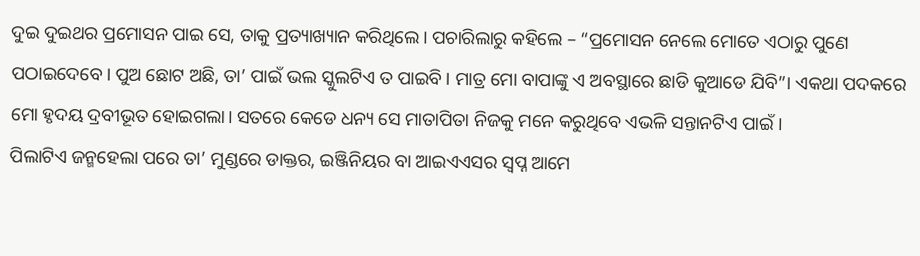ଦୁଇ ଦୁଇଥର ପ୍ରମୋସନ ପାଇ ସେ, ତାକୁ ପ୍ରତ୍ୟାଖ୍ୟାନ କରିଥିଲେ। ପଚାରିଲାରୁ କହିଲେ – “ପ୍ରମୋସନ ନେଲେ ମୋତେ ଏଠାରୁ ପୁଣେ ପଠାଇଦେବେ। ପୁଅ ଛୋଟ ଅଛି, ତା’ ପାଇଁ ଭଲ ସ୍କୁଲଟିଏ ତ ପାଇବି। ମାତ୍ର ମୋ ବାପାଙ୍କୁ ଏ ଅବସ୍ଥାରେ ଛାଡି କୁଆଡେ ଯିବି”। ଏକଥା ପଦକରେ ମୋ ହୃଦୟ ଦ୍ରବୀଭୂତ ହୋଇଗଲା। ସତରେ କେଡେ ଧନ୍ୟ ସେ ମାତାପିତା ନିଜକୁ ମନେ କରୁଥିବେ ଏଭଳି ସନ୍ତାନଟିଏ ପାଇଁ ।
ପିଲାଟିଏ ଜନ୍ମହେଲା ପରେ ତା’ ମୁଣ୍ଡରେ ଡାକ୍ତର, ଇଞ୍ଜିନିୟର ବା ଆଇଏଏସର ସ୍ୱପ୍ନ ଆମେ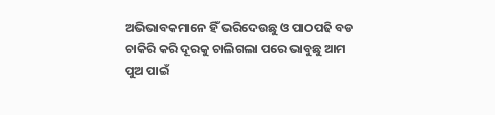ଅଭିଭାବକମାନେ ହିଁ ଭରିଦେଉଛୁ ଓ ପାଠପଢି ବଡ ଚାକିରି କରି ଦୂରକୁ ଚାଲିଗଲା ପରେ ଭାବୁଛୁ ଆମ ପୁଅ ପାଇଁ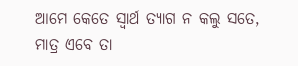ଆମେ କେତେ ସ୍ୱାର୍ଥ ତ୍ୟାଗ ନ କଲୁ ସତେ, ମାତ୍ର ଏବେ ତା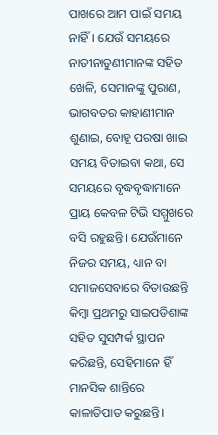ପାଖରେ ଆମ ପାଇଁ ସମୟ ନାହିଁ। ଯେଉଁ ସମୟରେ ନାତୀନାତୁଣୀମାନଙ୍କ ସହିତ ଖେଳି, ସେମାନଙ୍କୁ ପୁରାଣ, ଭାଗବତର କାହାଣୀମାନ ଶୁଣାଇ, ବୋହୂ ପରଷା ଖାଇ ସମୟ ବିତାଇବା କଥା, ସେ ସମୟରେ ବୃଦ୍ଧବୃଦ୍ଧାମାନେ ପ୍ରାୟ କେବଳ ଟିଭି ସମ୍ମୁଖରେ ବସି ରହୁଛନ୍ତି। ଯେଉଁମାନେ ନିଜର ସମୟ, ଧ୍ୟାନ ବା ସମାଜସେବାରେ ବିତାଉଛନ୍ତି କିମ୍ବା ପ୍ରଥମରୁ ସାଇପଡିଶାଙ୍କ ସହିତ ସୁସମ୍ପର୍କ ସ୍ଥାପନ କରିଛନ୍ତି, ସେହିମାନେ ହିଁ ମାନସିକ ଶାନ୍ତିରେ କାଳାତିପାତ କରୁଛନ୍ତି।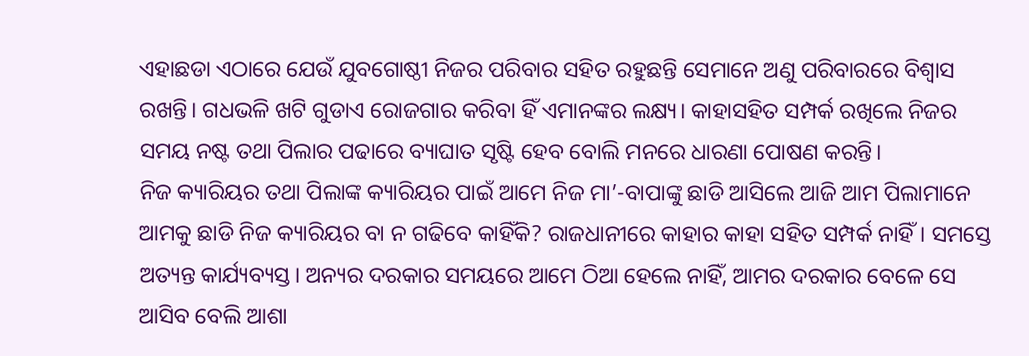ଏହାଛଡା ଏଠାରେ ଯେଉଁ ଯୁବଗୋଷ୍ଠୀ ନିଜର ପରିବାର ସହିତ ରହୁଛନ୍ତି ସେମାନେ ଅଣୁ ପରିବାରରେ ବିଶ୍ୱାସ ରଖନ୍ତି। ଗଧଭଳି ଖଟି ଗୁଡାଏ ରୋଜଗାର କରିବା ହିଁ ଏମାନଙ୍କର ଲକ୍ଷ୍ୟ। କାହାସହିତ ସମ୍ପର୍କ ରଖିଲେ ନିଜର ସମୟ ନଷ୍ଟ ତଥା ପିଲାର ପଢାରେ ବ୍ୟାଘାତ ସୃଷ୍ଟି ହେବ ବୋଲି ମନରେ ଧାରଣା ପୋଷଣ କରନ୍ତି।
ନିଜ କ୍ୟାରିୟର ତଥା ପିଲାଙ୍କ କ୍ୟାରିୟର ପାଇଁ ଆମେ ନିଜ ମା’-ବାପାଙ୍କୁ ଛାଡି ଆସିଲେ ଆଜି ଆମ ପିଲାମାନେ ଆମକୁ ଛାଡି ନିଜ କ୍ୟାରିୟର ବା ନ ଗଢିବେ କାହିଁକି? ରାଜଧାନୀରେ କାହାର କାହା ସହିତ ସମ୍ପର୍କ ନାହିଁ। ସମସ୍ତେ ଅତ୍ୟନ୍ତ କାର୍ଯ୍ୟବ୍ୟସ୍ତ। ଅନ୍ୟର ଦରକାର ସମୟରେ ଆମେ ଠିଆ ହେଲେ ନାହିଁ, ଆମର ଦରକାର ବେଳେ ସେ ଆସିବ ବେଲି ଆଶା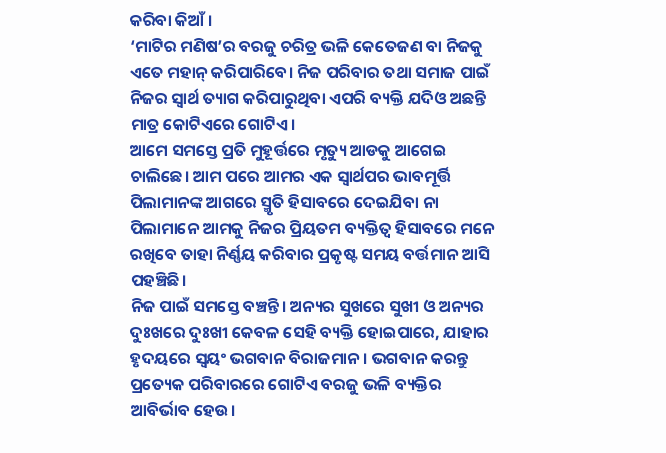କରିବା କିଆଁ ।
‘ମାଟିର ମଣିଷ’ର ବରଜୁ ଚରିତ୍ର ଭଳି କେତେଜଣ ବା ନିଜକୁ ଏତେ ମହାନ୍ କରିପାରିବେ। ନିଜ ପରିବାର ତଥା ସମାଜ ପାଇଁ ନିଜର ସ୍ୱାର୍ଥ ତ୍ୟାଗ କରିପାରୁଥିବା ଏପରି ବ୍ୟକ୍ତି ଯଦିଓ ଅଛନ୍ତି ମାତ୍ର କୋଟିଏରେ ଗୋଟିଏ।
ଆମେ ସମସ୍ତେ ପ୍ରତି ମୁହୂର୍ତ୍ତରେ ମୃତ୍ୟୁ ଆଡକୁ ଆଗେଇ ଚାଲିଛେ। ଆମ ପରେ ଆମର ଏକ ସ୍ୱାର୍ଥପର ଭାବମୂର୍ତ୍ତି ପିଲାମାନଙ୍କ ଆଗରେ ସ୍ମୃତି ହିସାବରେ ଦେଇଯିବା ନା ପିଲାମାନେ ଆମକୁ ନିଜର ପ୍ରିୟତମ ବ୍ୟକ୍ତିତ୍ୱ ହିସାବରେ ମନେ ରଖିବେ ତାହା ନିର୍ଣ୍ଣୟ କରିବାର ପ୍ରକୃଷ୍ଟ ସମୟ ବର୍ତ୍ତମାନ ଆସି ପହଞ୍ଚିଛି।
ନିଜ ପାଇଁ ସମସ୍ତେ ବଞ୍ଚନ୍ତି। ଅନ୍ୟର ସୁଖରେ ସୁଖୀ ଓ ଅନ୍ୟର ଦୁଃଖରେ ଦୁଃଖୀ କେବଳ ସେହି ବ୍ୟକ୍ତି ହୋଇପାରେ, ଯାହାର ହୃଦୟରେ ସ୍ୱୟଂ ଭଗବାନ ବିରାଜମାନ। ଭଗବାନ କରନ୍ତୁ ପ୍ରତ୍ୟେକ ପରିବାରରେ ଗୋଟିଏ ବରଜୁ ଭଳି ବ୍ୟକ୍ତିର ଆବିର୍ଭାବ ହେଉ।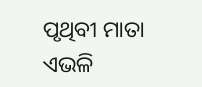ପୃଥିବୀ ମାତା ଏଭଳି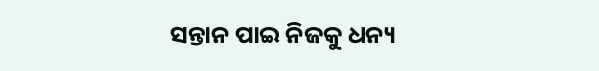ସନ୍ତାନ ପାଇ ନିଜକୁ ଧନ୍ୟ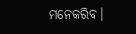ମନେକରିବ।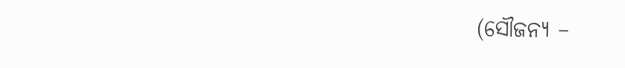(ସୌଜନ୍ୟ –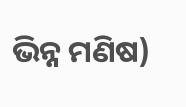ଭିନ୍ନ ମଣିଷ)